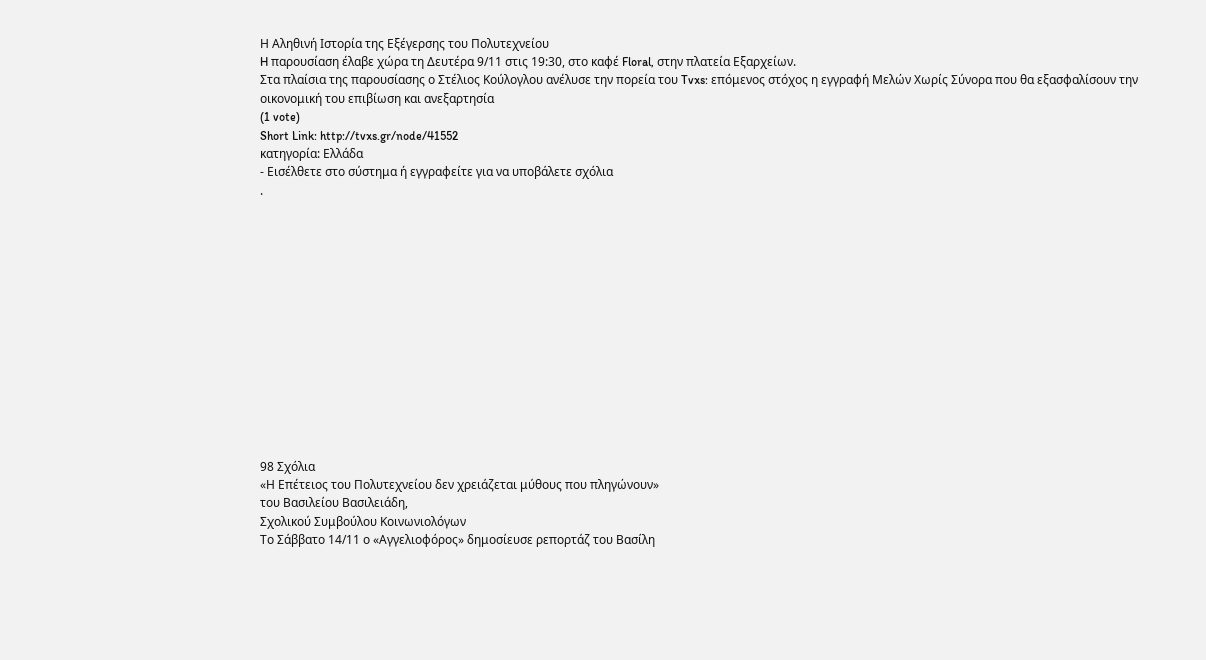Η Αληθινή Ιστορία της Εξέγερσης του Πολυτεχνείου
H παρουσίαση έλαβε χώρα τη Δευτέρα 9/11 στις 19:30, στο καφέ Floral, στην πλατεία Εξαρχείων.
Στα πλαίσια της παρουσίασης ο Στέλιος Κούλογλου ανέλυσε την πορεία του Tvxs: επόμενος στόχος η εγγραφή Μελών Χωρίς Σύνορα που θα εξασφαλίσουν την οικονομική του επιβίωση και ανεξαρτησία
(1 vote)
Short Link: http://tvxs.gr/node/41552
κατηγορία: Ελλάδα
- Εισέλθετε στο σύστημα ή εγγραφείτε για να υποβάλετε σχόλια
.














98 Σχόλια
«Η Επέτειος του Πολυτεχνείου δεν χρειάζεται μύθους που πληγώνουν»
του Βασιλείου Βασιλειάδη,
Σχολικού Συμβούλου Κοινωνιολόγων
Το Σάββατο 14/11 ο «Αγγελιοφόρος» δημοσίευσε ρεπορτάζ του Βασίλη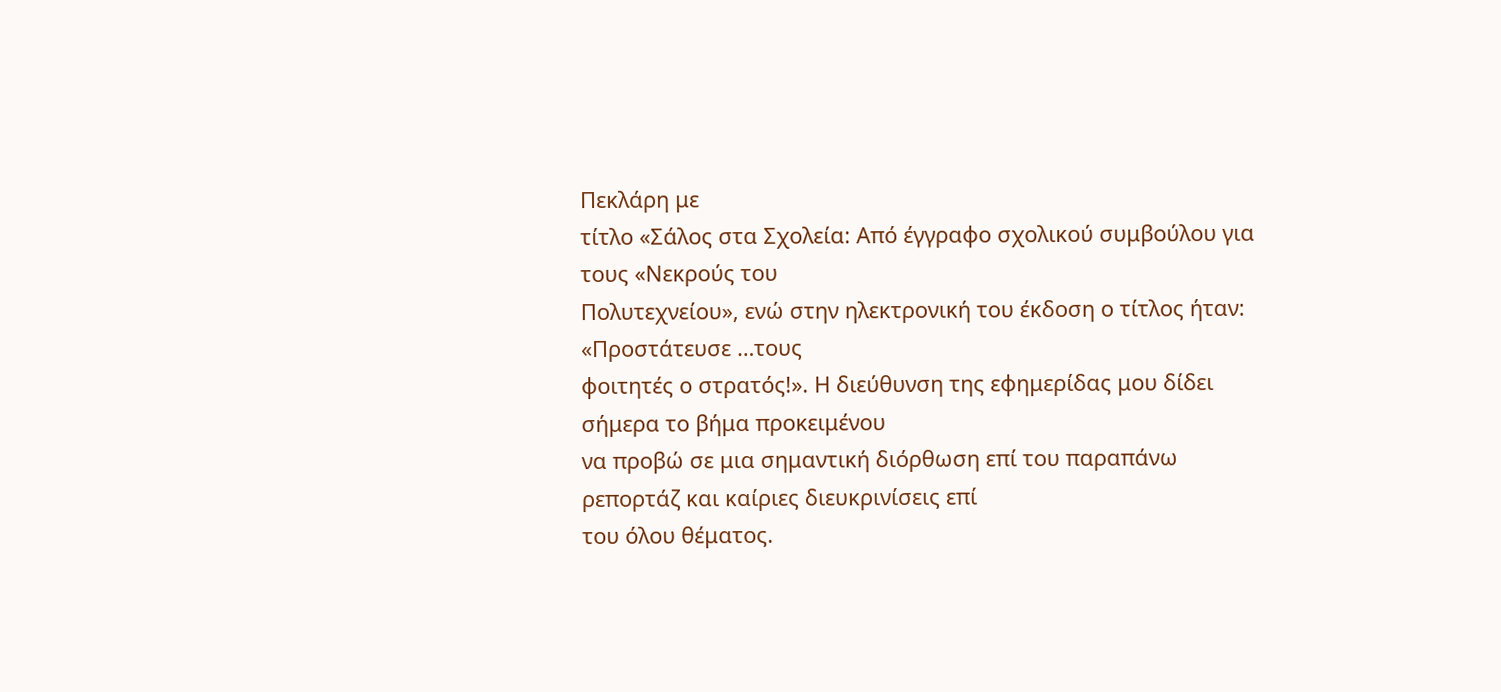Πεκλάρη με
τίτλο «Σάλος στα Σχολεία: Από έγγραφο σχολικού συμβούλου για τους «Νεκρούς του
Πολυτεχνείου», ενώ στην ηλεκτρονική του έκδοση ο τίτλος ήταν: «Προστάτευσε …τους
φοιτητές ο στρατός!». Η διεύθυνση της εφημερίδας μου δίδει σήμερα το βήμα προκειμένου
να προβώ σε μια σημαντική διόρθωση επί του παραπάνω ρεπορτάζ και καίριες διευκρινίσεις επί
του όλου θέματος.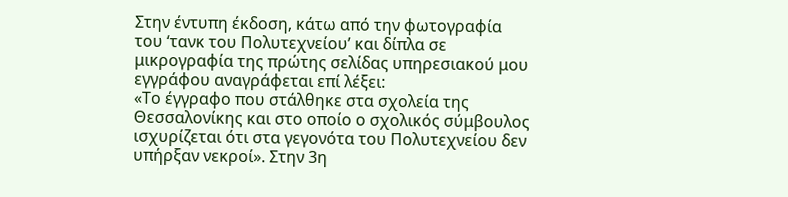Στην έντυπη έκδοση, κάτω από την φωτογραφία του ‘τανκ του Πολυτεχνείου’ και δίπλα σε
μικρογραφία της πρώτης σελίδας υπηρεσιακού μου εγγράφου αναγράφεται επί λέξει:
«Το έγγραφο που στάλθηκε στα σχολεία της Θεσσαλονίκης και στο οποίο ο σχολικός σύμβουλος
ισχυρίζεται ότι στα γεγονότα του Πολυτεχνείου δεν υπήρξαν νεκροί». Στην 3η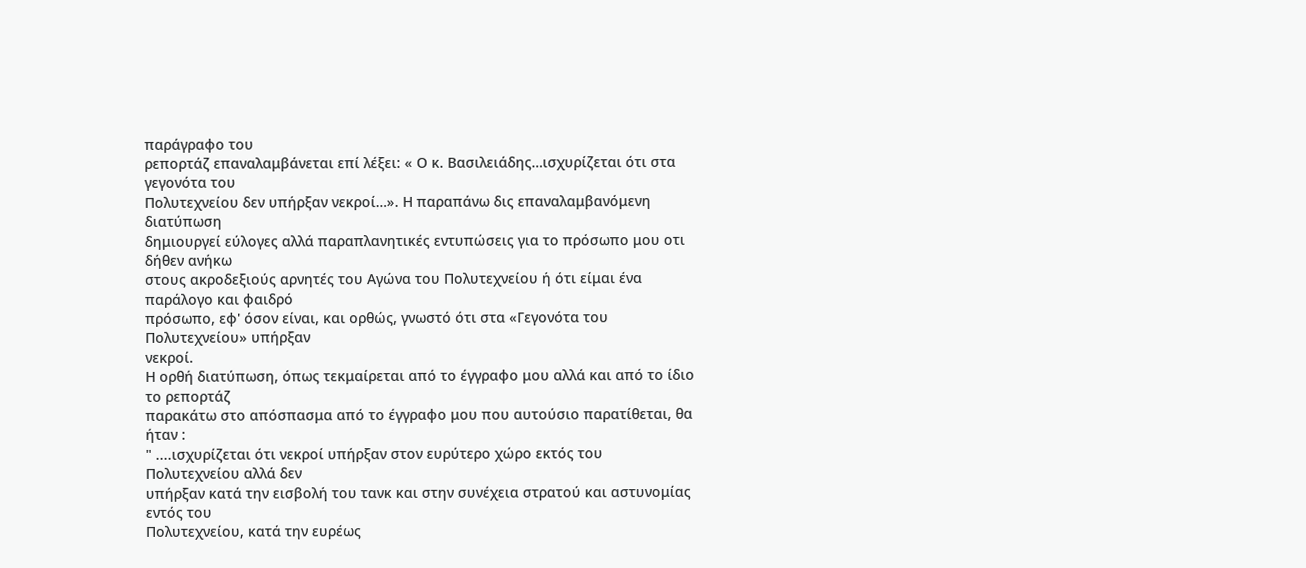παράγραφο του
ρεπορτάζ επαναλαμβάνεται επί λέξει: « Ο κ. Βασιλειάδης…ισχυρίζεται ότι στα γεγονότα του
Πολυτεχνείου δεν υπήρξαν νεκροί…». Η παραπάνω δις επαναλαμβανόμενη διατύπωση
δημιουργεί εύλογες αλλά παραπλανητικές εντυπώσεις για το πρόσωπο μου οτι δήθεν ανήκω
στους ακροδεξιούς αρνητές του Αγώνα του Πολυτεχνείου ή ότι είμαι ένα παράλογο και φαιδρό
πρόσωπο, εφ' όσον είναι, και ορθώς, γνωστό ότι στα «Γεγονότα του Πολυτεχνείου» υπήρξαν
νεκροί.
Η ορθή διατύπωση, όπως τεκμαίρεται από το έγγραφο μου αλλά και από το ίδιο το ρεπορτάζ
παρακάτω στο απόσπασμα από το έγγραφο μου που αυτούσιο παρατίθεται, θα ήταν :
" ....ισχυρίζεται ότι νεκροί υπήρξαν στον ευρύτερο χώρο εκτός του Πολυτεχνείου αλλά δεν
υπήρξαν κατά την εισβολή του τανκ και στην συνέχεια στρατού και αστυνομίας εντός του
Πολυτεχνείου, κατά την ευρέως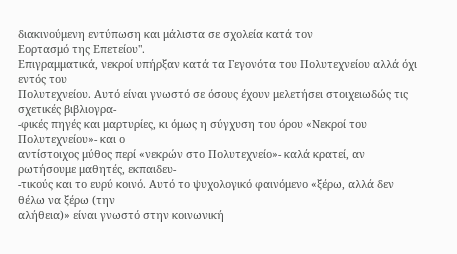διακινούμενη εντύπωση και μάλιστα σε σχολεία κατά τον
Εορτασμό της Επετείου".
Επιγραμματικά, νεκροί υπήρξαν κατά τα Γεγονότα του Πολυτεχνείου αλλά όχι εντός του
Πολυτεχνείου. Αυτό είναι γνωστό σε όσους έχουν μελετήσει στοιχειωδώς τις σχετικές βιβλιογρα-
-φικές πηγές και μαρτυρίες, κι όμως η σύγχυση του όρου «Νεκροί του Πολυτεχνείου»- και ο
αντίστοιχος μύθος περί «νεκρών στο Πολυτεχνείο»- καλά κρατεί, αν ρωτήσουμε μαθητές, εκπαιδευ-
-τικούς και το ευρύ κοινό. Αυτό το ψυχολογικό φαινόμενο «ξέρω, αλλά δεν θέλω να ξέρω (την
αλήθεια)» είναι γνωστό στην κοινωνική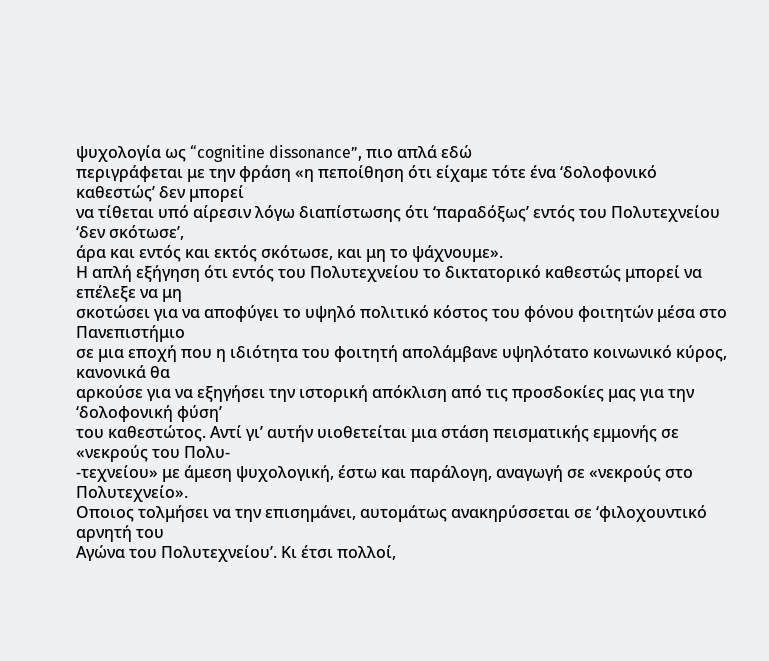ψυχολογία ως “cognitine dissonance”, πιο απλά εδώ
περιγράφεται με την φράση «η πεποίθηση ότι είχαμε τότε ένα ‘δολοφονικό καθεστώς’ δεν μπορεί
να τίθεται υπό αίρεσιν λόγω διαπίστωσης ότι ‘παραδόξως’ εντός του Πολυτεχνείου ‘δεν σκότωσε’,
άρα και εντός και εκτός σκότωσε, και μη το ψάχνουμε».
Η απλή εξήγηση ότι εντός του Πολυτεχνείου το δικτατορικό καθεστώς μπορεί να επέλεξε να μη
σκοτώσει για να αποφύγει το υψηλό πολιτικό κόστος του φόνου φοιτητών μέσα στο Πανεπιστήμιο
σε μια εποχή που η ιδιότητα του φοιτητή απολάμβανε υψηλότατο κοινωνικό κύρος, κανονικά θα
αρκούσε για να εξηγήσει την ιστορική απόκλιση από τις προσδοκίες μας για την ‘δολοφονική φύση’
του καθεστώτος. Αντί γι’ αυτήν υιοθετείται μια στάση πεισματικής εμμονής σε «νεκρούς του Πολυ-
-τεχνείου» με άμεση ψυχολογική, έστω και παράλογη, αναγωγή σε «νεκρούς στο Πολυτεχνείο».
Οποιος τολμήσει να την επισημάνει, αυτομάτως ανακηρύσσεται σε ‘φιλοχουντικό αρνητή του
Αγώνα του Πολυτεχνείου’. Κι έτσι πολλοί,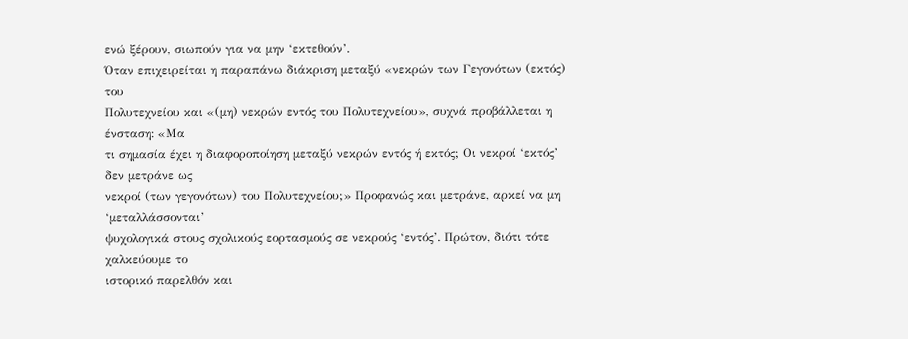ενώ ξέρουν, σιωπούν για να μην ‘εκτεθούν’.
Όταν επιχειρείται η παραπάνω διάκριση μεταξύ «νεκρών των Γεγονότων (εκτός) του
Πολυτεχνείου και «(μη) νεκρών εντός του Πολυτεχνείου», συχνά προβάλλεται η ένσταση: «Μα
τι σημασία έχει η διαφοροποίηση μεταξύ νεκρών εντός ή εκτός; Οι νεκροί ‘εκτός’ δεν μετράνε ως
νεκροί (των γεγονότων) του Πολυτεχνείου;» Προφανώς και μετράνε, αρκεί να μη ‘μεταλλάσσονται’
ψυχολογικά στους σχολικούς εορτασμούς σε νεκρούς ‘εντός’. Πρώτον, διότι τότε χαλκεύουμε το
ιστορικό παρελθόν και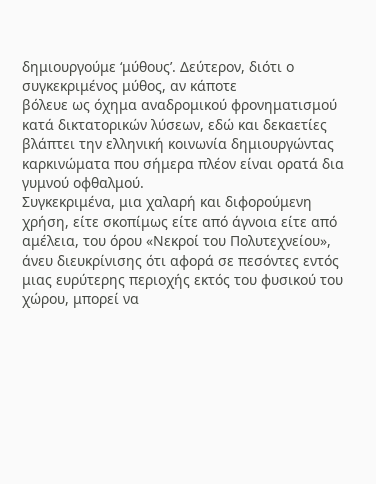δημιουργούμε ‘μύθους’. Δεύτερον, διότι ο συγκεκριμένος μύθος, αν κάποτε
βόλευε ως όχημα αναδρομικού φρονηματισμού κατά δικτατορικών λύσεων, εδώ και δεκαετίες
βλάπτει την ελληνική κοινωνία δημιουργώντας καρκινώματα που σήμερα πλέον είναι ορατά δια
γυμνού οφθαλμού.
Συγκεκριμένα, μια χαλαρή και διφορούμενη χρήση, είτε σκοπίμως είτε από άγνοια είτε από
αμέλεια, του όρου «Νεκροί του Πολυτεχνείου», άνευ διευκρίνισης ότι αφορά σε πεσόντες εντός
μιας ευρύτερης περιοχής εκτός του φυσικού του χώρου, μπορεί να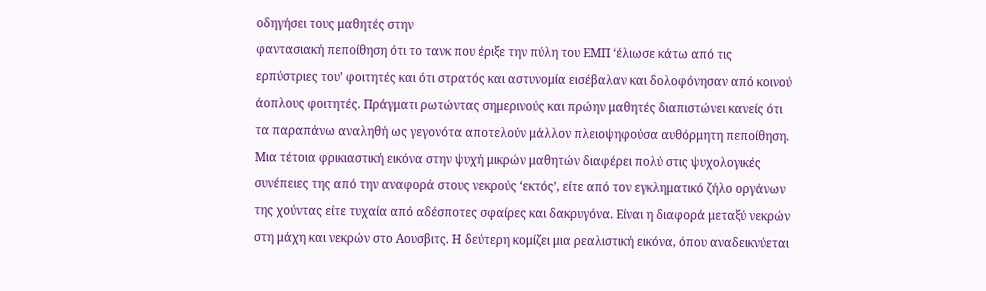οδηγήσει τους μαθητές στην
φαντασιακή πεποίθηση ότι το τανκ που έριξε την πύλη του ΕΜΠ ‘έλιωσε κάτω από τις
ερπύστριες του’ φοιτητές και ότι στρατός και αστυνομία εισέβαλαν και δολοφόνησαν από κοινού
άοπλους φοιτητές. Πράγματι ρωτώντας σημερινούς και πρώην μαθητές διαπιστώνει κανείς ότι
τα παραπάνω αναληθή ως γεγονότα αποτελούν μάλλον πλειοψηφούσα αυθόρμητη πεποίθηση.
Μια τέτοια φρικιαστική εικόνα στην ψυχή μικρών μαθητών διαφέρει πολύ στις ψυχολογικές
συνέπειες της από την αναφορά στους νεκρούς ‘εκτός’, είτε από τον εγκληματικό ζήλο οργάνων
της χούντας είτε τυχαία από αδέσποτες σφαίρες και δακρυγόνα. Είναι η διαφορά μεταξύ νεκρών
στη μάχη και νεκρών στο Αουσβιτς. Η δεύτερη κομίζει μια ρεαλιστική εικόνα, όπου αναδεικνύεται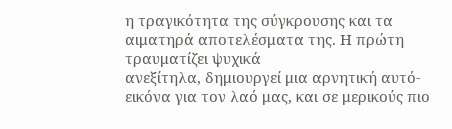η τραγικότητα της σύγκρουσης και τα αιματηρά αποτελέσματα της. Η πρώτη τραυματίζει ψυχικά
ανεξίτηλα, δημιουργεί μια αρνητική αυτό-εικόνα για τον λαό μας, και σε μερικούς πιο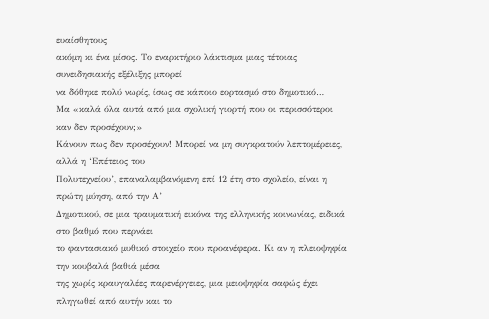ευαίσθητους
ακόμη κι ένα μίσος. Το εναρκτήριο λάκτισμα μιας τέτοιας συνειδησιακής εξέλιξης μπορεί
να δόθηκε πολύ νωρίς, ίσως σε κάποιο εορτασμό στο δημοτικό…
Μα «καλά όλα αυτά από μια σχολική γιορτή που οι περισσότεροι καν δεν προσέχουν;»
Κάνουν πως δεν προσέχουν! Μπορεί να μη συγκρατούν λεπτομέρειες, αλλά η ‘Επέτειος του
Πολυτεχνείου’, επαναλαμβανόμενη επί 12 έτη στο σχολείο, είναι η πρώτη μύηση, από την Α’
Δημοτικού, σε μια τραυματική εικόνα της ελληνικής κοινωνίας, ειδικά στο βαθμό που περνάει
το φαντασιακό μυθικό στοιχείο που προανέφερα. Κι αν η πλειοψηφία την κουβαλά βαθιά μέσα
της χωρίς κραυγαλέες παρενέργειες, μια μειοψηφία σαφώς έχει πληγωθεί από αυτήν και το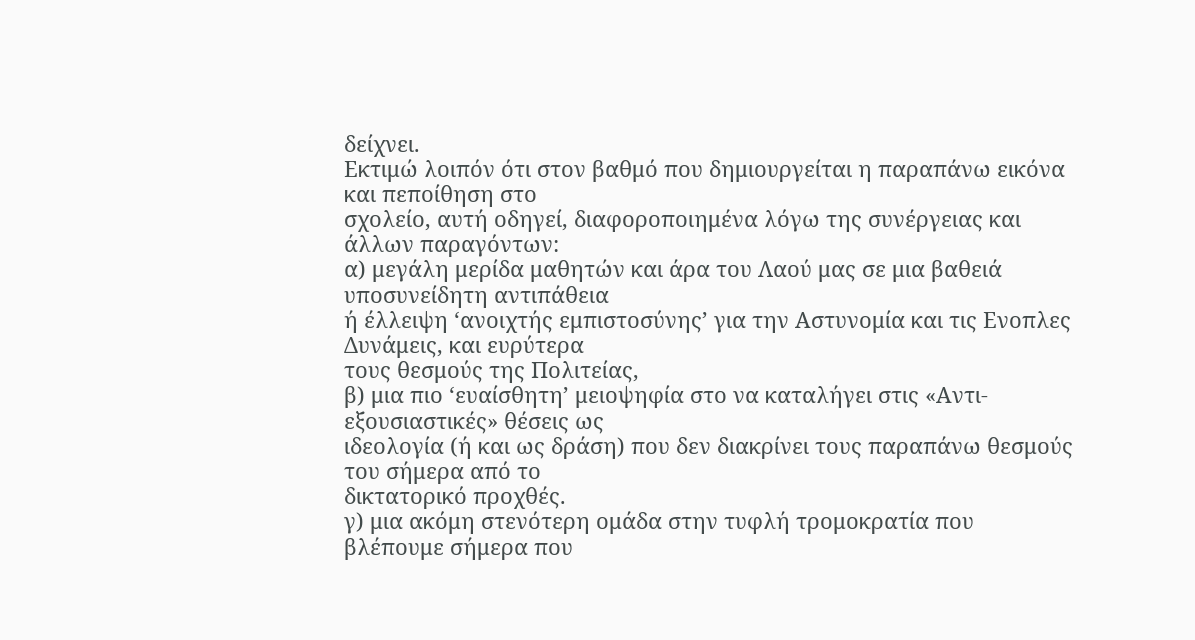δείχνει.
Εκτιμώ λοιπόν ότι στον βαθμό που δημιουργείται η παραπάνω εικόνα και πεποίθηση στο
σχολείο, αυτή οδηγεί, διαφοροποιημένα λόγω της συνέργειας και άλλων παραγόντων:
α) μεγάλη μερίδα μαθητών και άρα του Λαού μας σε μια βαθειά υποσυνείδητη αντιπάθεια
ή έλλειψη ‘ανοιχτής εμπιστοσύνης’ για την Αστυνομία και τις Ενοπλες Δυνάμεις, και ευρύτερα
τους θεσμούς της Πολιτείας,
β) μια πιο ‘ευαίσθητη’ μειοψηφία στο να καταλήγει στις «Αντι-εξουσιαστικές» θέσεις ως
ιδεολογία (ή και ως δράση) που δεν διακρίνει τους παραπάνω θεσμούς του σήμερα από το
δικτατορικό προχθές.
γ) μια ακόμη στενότερη ομάδα στην τυφλή τρομοκρατία που βλέπουμε σήμερα που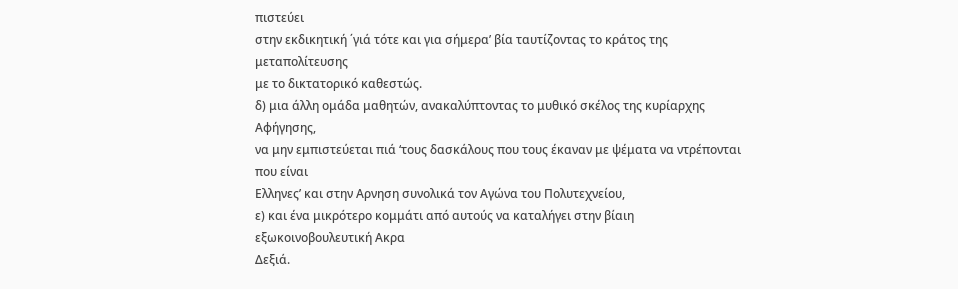πιστεύει
στην εκδικητική ΄γιά τότε και για σήμερα’ βία ταυτίζοντας το κράτος της μεταπολίτευσης
με το δικτατορικό καθεστώς.
δ) μια άλλη ομάδα μαθητών, ανακαλύπτοντας το μυθικό σκέλος της κυρίαρχης Αφήγησης,
να μην εμπιστεύεται πιά ‘τους δασκάλους που τους έκαναν με ψέματα να ντρέπονται που είναι
Ελληνες’ και στην Αρνηση συνολικά τον Αγώνα του Πολυτεχνείου,
ε) και ένα μικρότερο κομμάτι από αυτούς να καταλήγει στην βίαιη εξωκοινοβουλευτική Ακρα
Δεξιά.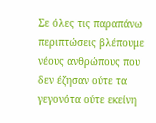Σε όλες τις παραπάνω περιπτώσεις βλέπουμε νέους ανθρώπους που δεν έζησαν ούτε τα
γεγονότα ούτε εκείνη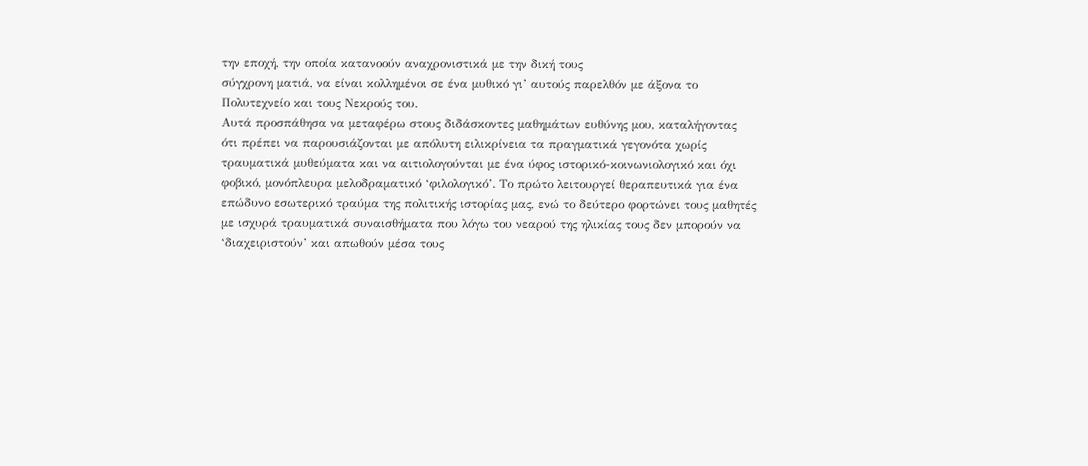την εποχή, την οποία κατανοούν αναχρονιστικά με την δική τους
σύγχρονη ματιά, να είναι κολλημένοι σε ένα μυθικό γι’ αυτούς παρελθόν με άξονα το
Πολυτεχνείο και τους Νεκρούς του.
Αυτά προσπάθησα να μεταφέρω στους διδάσκοντες μαθημάτων ευθύνης μου, καταλήγοντας
ότι πρέπει να παρουσιάζονται με απόλυτη ειλικρίνεια τα πραγματικά γεγονότα χωρίς
τραυματικά μυθεύματα και να αιτιολογούνται με ένα ύφος ιστορικό-κοινωνιολογικό και όχι
φοβικό, μονόπλευρα μελοδραματικό ‘φιλολογικό’. Το πρώτο λειτουργεί θεραπευτικά για ένα
επώδυνο εσωτερικό τραύμα της πολιτικής ιστορίας μας, ενώ το δεύτερο φορτώνει τους μαθητές
με ισχυρά τραυματικά συναισθήματα που λόγω του νεαρού της ηλικίας τους δεν μπορούν να
‘διαχειριστούν’ και απωθούν μέσα τους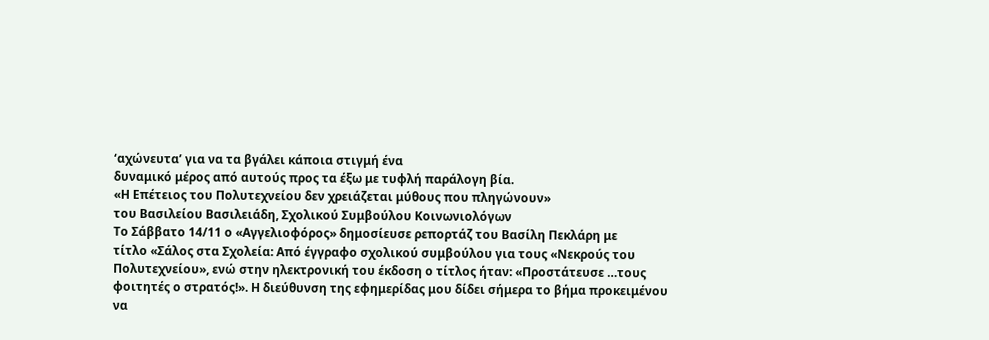‘αχώνευτα’ για να τα βγάλει κάποια στιγμή ένα
δυναμικό μέρος από αυτούς προς τα έξω με τυφλή παράλογη βία.
«Η Επέτειος του Πολυτεχνείου δεν χρειάζεται μύθους που πληγώνουν»
του Βασιλείου Βασιλειάδη, Σχολικού Συμβούλου Κοινωνιολόγων
Το Σάββατο 14/11 ο «Αγγελιοφόρος» δημοσίευσε ρεπορτάζ του Βασίλη Πεκλάρη με
τίτλο «Σάλος στα Σχολεία: Από έγγραφο σχολικού συμβούλου για τους «Νεκρούς του
Πολυτεχνείου», ενώ στην ηλεκτρονική του έκδοση ο τίτλος ήταν: «Προστάτευσε …τους
φοιτητές ο στρατός!». Η διεύθυνση της εφημερίδας μου δίδει σήμερα το βήμα προκειμένου
να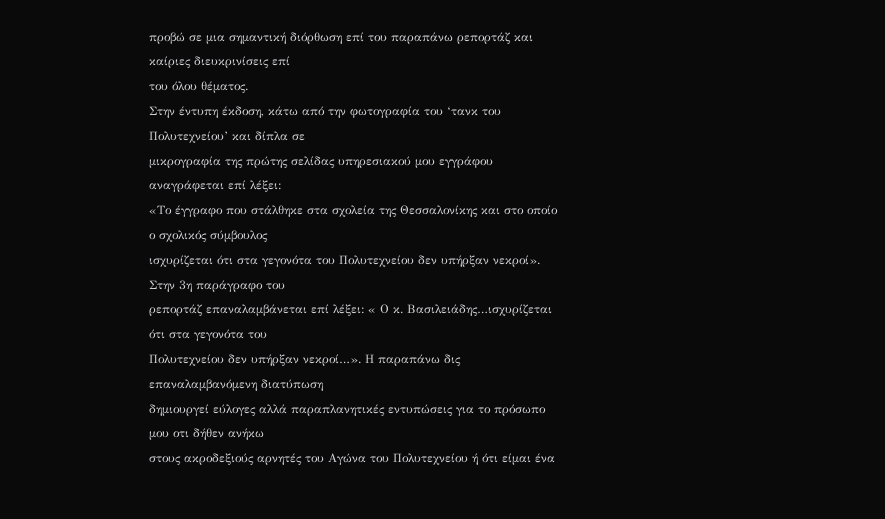προβώ σε μια σημαντική διόρθωση επί του παραπάνω ρεπορτάζ και καίριες διευκρινίσεις επί
του όλου θέματος.
Στην έντυπη έκδοση, κάτω από την φωτογραφία του ‘τανκ του Πολυτεχνείου’ και δίπλα σε
μικρογραφία της πρώτης σελίδας υπηρεσιακού μου εγγράφου αναγράφεται επί λέξει:
«Το έγγραφο που στάλθηκε στα σχολεία της Θεσσαλονίκης και στο οποίο ο σχολικός σύμβουλος
ισχυρίζεται ότι στα γεγονότα του Πολυτεχνείου δεν υπήρξαν νεκροί». Στην 3η παράγραφο του
ρεπορτάζ επαναλαμβάνεται επί λέξει: « Ο κ. Βασιλειάδης…ισχυρίζεται ότι στα γεγονότα του
Πολυτεχνείου δεν υπήρξαν νεκροί…». Η παραπάνω δις επαναλαμβανόμενη διατύπωση
δημιουργεί εύλογες αλλά παραπλανητικές εντυπώσεις για το πρόσωπο μου οτι δήθεν ανήκω
στους ακροδεξιούς αρνητές του Αγώνα του Πολυτεχνείου ή ότι είμαι ένα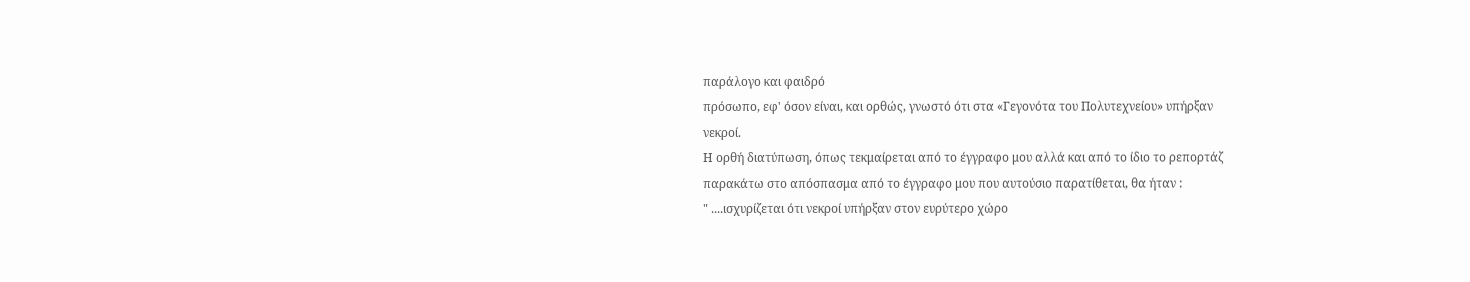παράλογο και φαιδρό
πρόσωπο, εφ' όσον είναι, και ορθώς, γνωστό ότι στα «Γεγονότα του Πολυτεχνείου» υπήρξαν
νεκροί.
Η ορθή διατύπωση, όπως τεκμαίρεται από το έγγραφο μου αλλά και από το ίδιο το ρεπορτάζ
παρακάτω στο απόσπασμα από το έγγραφο μου που αυτούσιο παρατίθεται, θα ήταν :
" ....ισχυρίζεται ότι νεκροί υπήρξαν στον ευρύτερο χώρο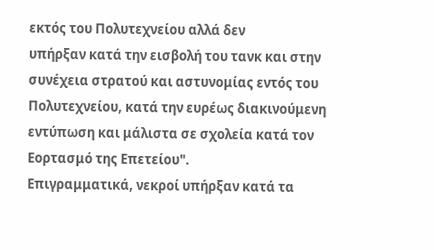εκτός του Πολυτεχνείου αλλά δεν
υπήρξαν κατά την εισβολή του τανκ και στην συνέχεια στρατού και αστυνομίας εντός του
Πολυτεχνείου, κατά την ευρέως διακινούμενη εντύπωση και μάλιστα σε σχολεία κατά τον
Εορτασμό της Επετείου".
Επιγραμματικά, νεκροί υπήρξαν κατά τα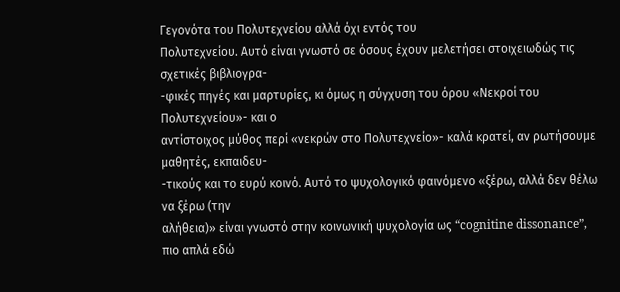Γεγονότα του Πολυτεχνείου αλλά όχι εντός του
Πολυτεχνείου. Αυτό είναι γνωστό σε όσους έχουν μελετήσει στοιχειωδώς τις σχετικές βιβλιογρα-
-φικές πηγές και μαρτυρίες, κι όμως η σύγχυση του όρου «Νεκροί του Πολυτεχνείου»- και ο
αντίστοιχος μύθος περί «νεκρών στο Πολυτεχνείο»- καλά κρατεί, αν ρωτήσουμε μαθητές, εκπαιδευ-
-τικούς και το ευρύ κοινό. Αυτό το ψυχολογικό φαινόμενο «ξέρω, αλλά δεν θέλω να ξέρω (την
αλήθεια)» είναι γνωστό στην κοινωνική ψυχολογία ως “cognitine dissonance”, πιο απλά εδώ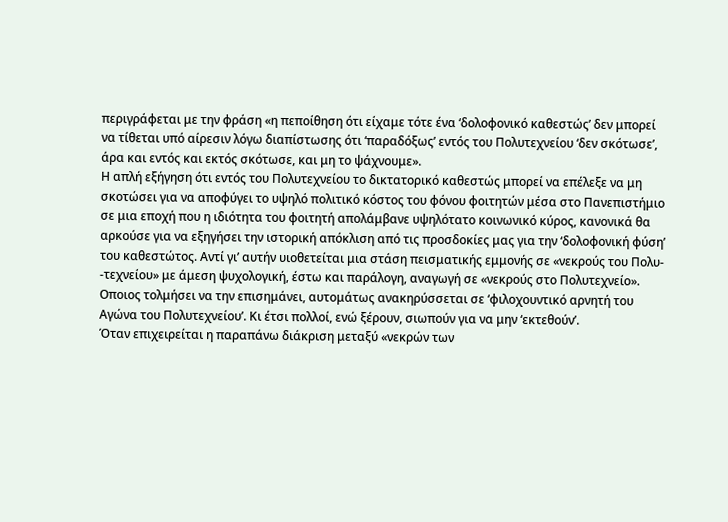περιγράφεται με την φράση «η πεποίθηση ότι είχαμε τότε ένα ‘δολοφονικό καθεστώς’ δεν μπορεί
να τίθεται υπό αίρεσιν λόγω διαπίστωσης ότι ‘παραδόξως’ εντός του Πολυτεχνείου ‘δεν σκότωσε’,
άρα και εντός και εκτός σκότωσε, και μη το ψάχνουμε».
Η απλή εξήγηση ότι εντός του Πολυτεχνείου το δικτατορικό καθεστώς μπορεί να επέλεξε να μη
σκοτώσει για να αποφύγει το υψηλό πολιτικό κόστος του φόνου φοιτητών μέσα στο Πανεπιστήμιο
σε μια εποχή που η ιδιότητα του φοιτητή απολάμβανε υψηλότατο κοινωνικό κύρος, κανονικά θα
αρκούσε για να εξηγήσει την ιστορική απόκλιση από τις προσδοκίες μας για την ‘δολοφονική φύση’
του καθεστώτος. Αντί γι’ αυτήν υιοθετείται μια στάση πεισματικής εμμονής σε «νεκρούς του Πολυ-
-τεχνείου» με άμεση ψυχολογική, έστω και παράλογη, αναγωγή σε «νεκρούς στο Πολυτεχνείο».
Οποιος τολμήσει να την επισημάνει, αυτομάτως ανακηρύσσεται σε ‘φιλοχουντικό αρνητή του
Αγώνα του Πολυτεχνείου’. Κι έτσι πολλοί, ενώ ξέρουν, σιωπούν για να μην ‘εκτεθούν’.
Όταν επιχειρείται η παραπάνω διάκριση μεταξύ «νεκρών των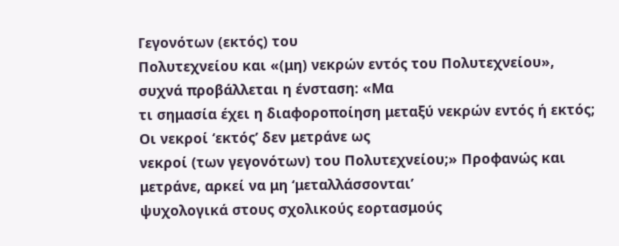Γεγονότων (εκτός) του
Πολυτεχνείου και «(μη) νεκρών εντός του Πολυτεχνείου», συχνά προβάλλεται η ένσταση: «Μα
τι σημασία έχει η διαφοροποίηση μεταξύ νεκρών εντός ή εκτός; Οι νεκροί ‘εκτός’ δεν μετράνε ως
νεκροί (των γεγονότων) του Πολυτεχνείου;» Προφανώς και μετράνε, αρκεί να μη ‘μεταλλάσσονται’
ψυχολογικά στους σχολικούς εορτασμούς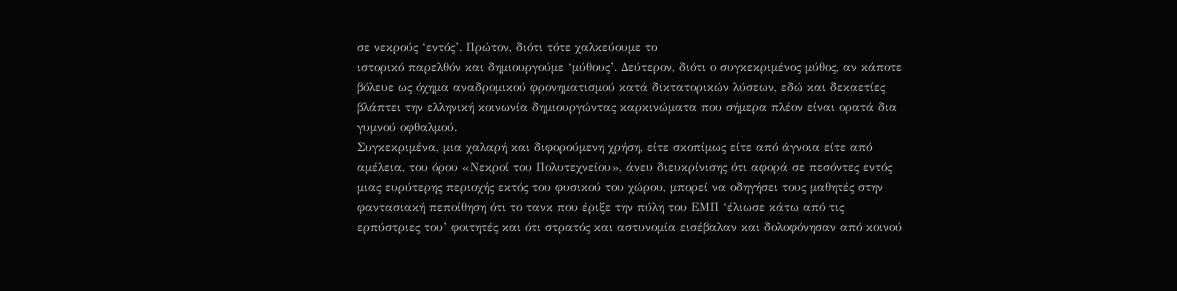σε νεκρούς ‘εντός’. Πρώτον, διότι τότε χαλκεύουμε το
ιστορικό παρελθόν και δημιουργούμε ‘μύθους’. Δεύτερον, διότι ο συγκεκριμένος μύθος, αν κάποτε
βόλευε ως όχημα αναδρομικού φρονηματισμού κατά δικτατορικών λύσεων, εδώ και δεκαετίες
βλάπτει την ελληνική κοινωνία δημιουργώντας καρκινώματα που σήμερα πλέον είναι ορατά δια
γυμνού οφθαλμού.
Συγκεκριμένα, μια χαλαρή και διφορούμενη χρήση, είτε σκοπίμως είτε από άγνοια είτε από
αμέλεια, του όρου «Νεκροί του Πολυτεχνείου», άνευ διευκρίνισης ότι αφορά σε πεσόντες εντός
μιας ευρύτερης περιοχής εκτός του φυσικού του χώρου, μπορεί να οδηγήσει τους μαθητές στην
φαντασιακή πεποίθηση ότι το τανκ που έριξε την πύλη του ΕΜΠ ‘έλιωσε κάτω από τις
ερπύστριες του’ φοιτητές και ότι στρατός και αστυνομία εισέβαλαν και δολοφόνησαν από κοινού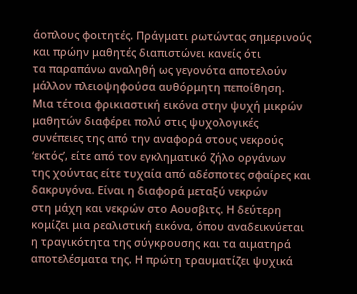άοπλους φοιτητές. Πράγματι ρωτώντας σημερινούς και πρώην μαθητές διαπιστώνει κανείς ότι
τα παραπάνω αναληθή ως γεγονότα αποτελούν μάλλον πλειοψηφούσα αυθόρμητη πεποίθηση.
Μια τέτοια φρικιαστική εικόνα στην ψυχή μικρών μαθητών διαφέρει πολύ στις ψυχολογικές
συνέπειες της από την αναφορά στους νεκρούς ‘εκτός’, είτε από τον εγκληματικό ζήλο οργάνων
της χούντας είτε τυχαία από αδέσποτες σφαίρες και δακρυγόνα. Είναι η διαφορά μεταξύ νεκρών
στη μάχη και νεκρών στο Αουσβιτς. Η δεύτερη κομίζει μια ρεαλιστική εικόνα, όπου αναδεικνύεται
η τραγικότητα της σύγκρουσης και τα αιματηρά αποτελέσματα της. Η πρώτη τραυματίζει ψυχικά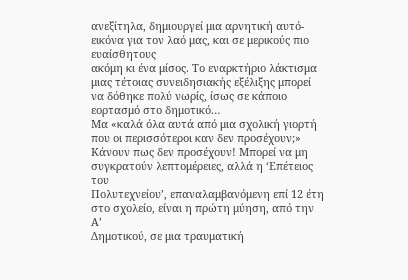ανεξίτηλα, δημιουργεί μια αρνητική αυτό-εικόνα για τον λαό μας, και σε μερικούς πιο ευαίσθητους
ακόμη κι ένα μίσος. Το εναρκτήριο λάκτισμα μιας τέτοιας συνειδησιακής εξέλιξης μπορεί
να δόθηκε πολύ νωρίς, ίσως σε κάποιο εορτασμό στο δημοτικό…
Μα «καλά όλα αυτά από μια σχολική γιορτή που οι περισσότεροι καν δεν προσέχουν;»
Κάνουν πως δεν προσέχουν! Μπορεί να μη συγκρατούν λεπτομέρειες, αλλά η ‘Επέτειος του
Πολυτεχνείου’, επαναλαμβανόμενη επί 12 έτη στο σχολείο, είναι η πρώτη μύηση, από την Α’
Δημοτικού, σε μια τραυματική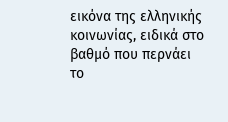εικόνα της ελληνικής κοινωνίας, ειδικά στο βαθμό που περνάει
το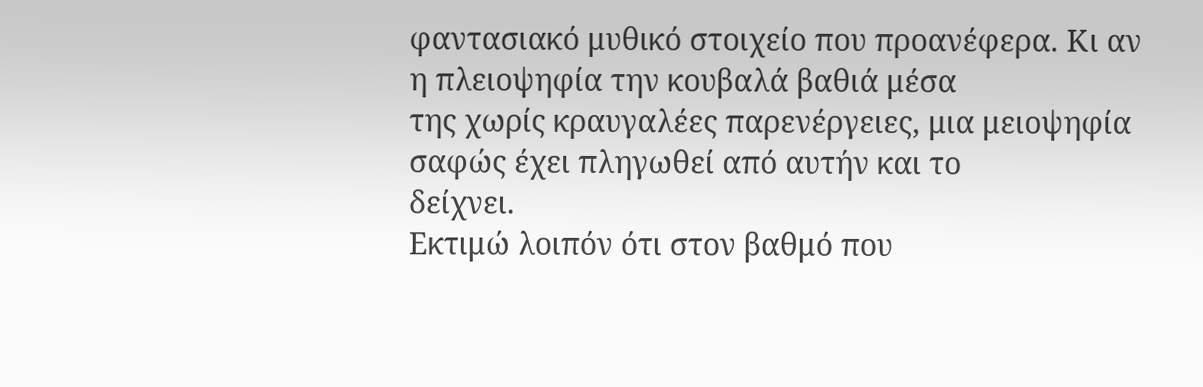φαντασιακό μυθικό στοιχείο που προανέφερα. Κι αν η πλειοψηφία την κουβαλά βαθιά μέσα
της χωρίς κραυγαλέες παρενέργειες, μια μειοψηφία σαφώς έχει πληγωθεί από αυτήν και το
δείχνει.
Εκτιμώ λοιπόν ότι στον βαθμό που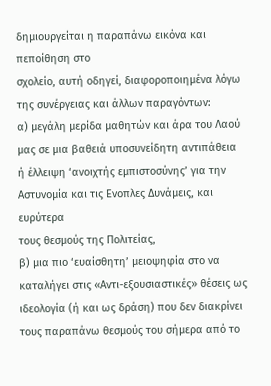δημιουργείται η παραπάνω εικόνα και πεποίθηση στο
σχολείο, αυτή οδηγεί, διαφοροποιημένα λόγω της συνέργειας και άλλων παραγόντων:
α) μεγάλη μερίδα μαθητών και άρα του Λαού μας σε μια βαθειά υποσυνείδητη αντιπάθεια
ή έλλειψη ‘ανοιχτής εμπιστοσύνης’ για την Αστυνομία και τις Ενοπλες Δυνάμεις, και ευρύτερα
τους θεσμούς της Πολιτείας,
β) μια πιο ‘ευαίσθητη’ μειοψηφία στο να καταλήγει στις «Αντι-εξουσιαστικές» θέσεις ως
ιδεολογία (ή και ως δράση) που δεν διακρίνει τους παραπάνω θεσμούς του σήμερα από το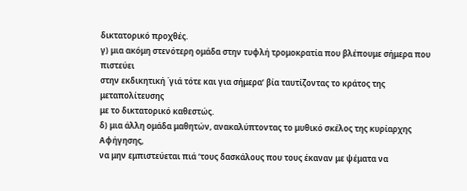δικτατορικό προχθές.
γ) μια ακόμη στενότερη ομάδα στην τυφλή τρομοκρατία που βλέπουμε σήμερα που πιστεύει
στην εκδικητική ΄γιά τότε και για σήμερα’ βία ταυτίζοντας το κράτος της μεταπολίτευσης
με το δικτατορικό καθεστώς.
δ) μια άλλη ομάδα μαθητών, ανακαλύπτοντας το μυθικό σκέλος της κυρίαρχης Αφήγησης,
να μην εμπιστεύεται πιά ‘τους δασκάλους που τους έκαναν με ψέματα να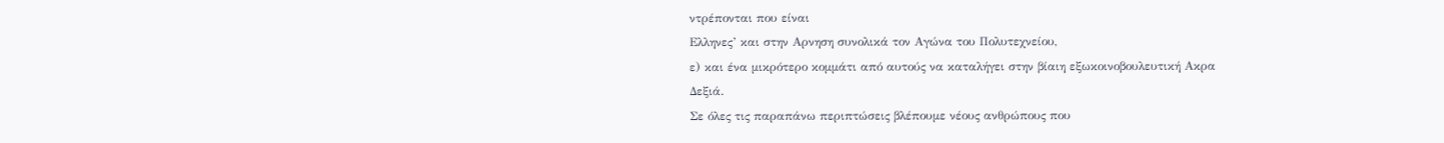ντρέπονται που είναι
Ελληνες’ και στην Αρνηση συνολικά τον Αγώνα του Πολυτεχνείου,
ε) και ένα μικρότερο κομμάτι από αυτούς να καταλήγει στην βίαιη εξωκοινοβουλευτική Ακρα
Δεξιά.
Σε όλες τις παραπάνω περιπτώσεις βλέπουμε νέους ανθρώπους που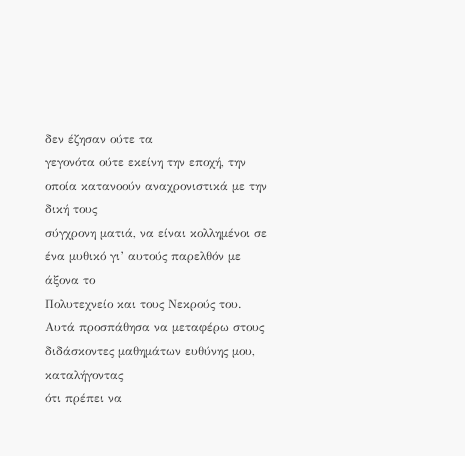δεν έζησαν ούτε τα
γεγονότα ούτε εκείνη την εποχή, την οποία κατανοούν αναχρονιστικά με την δική τους
σύγχρονη ματιά, να είναι κολλημένοι σε ένα μυθικό γι’ αυτούς παρελθόν με άξονα το
Πολυτεχνείο και τους Νεκρούς του.
Αυτά προσπάθησα να μεταφέρω στους διδάσκοντες μαθημάτων ευθύνης μου, καταλήγοντας
ότι πρέπει να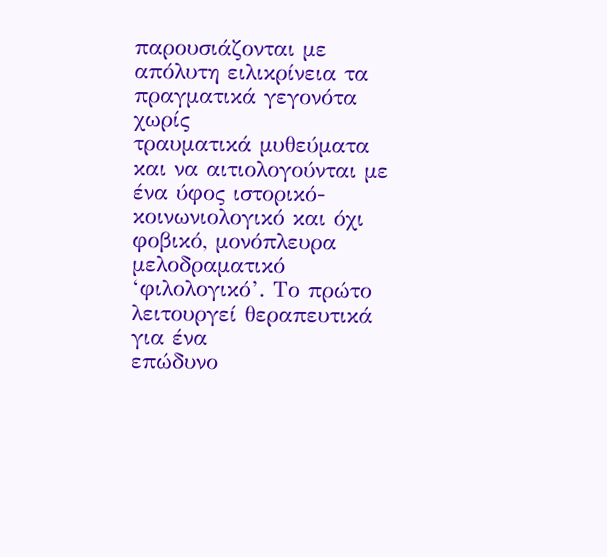παρουσιάζονται με απόλυτη ειλικρίνεια τα πραγματικά γεγονότα χωρίς
τραυματικά μυθεύματα και να αιτιολογούνται με ένα ύφος ιστορικό-κοινωνιολογικό και όχι
φοβικό, μονόπλευρα μελοδραματικό ‘φιλολογικό’. Το πρώτο λειτουργεί θεραπευτικά για ένα
επώδυνο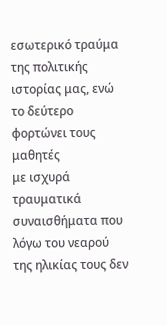εσωτερικό τραύμα της πολιτικής ιστορίας μας, ενώ το δεύτερο φορτώνει τους μαθητές
με ισχυρά τραυματικά συναισθήματα που λόγω του νεαρού της ηλικίας τους δεν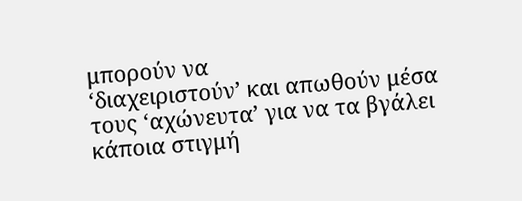μπορούν να
‘διαχειριστούν’ και απωθούν μέσα τους ‘αχώνευτα’ για να τα βγάλει κάποια στιγμή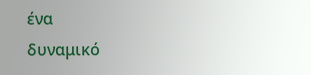ένα
δυναμικό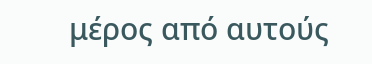μέρος από αυτούς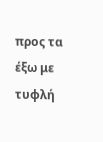προς τα έξω με τυφλή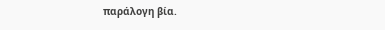παράλογη βία.